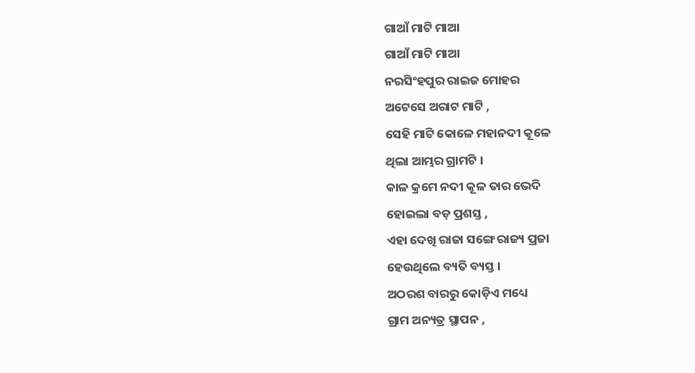ଗାଆଁ ମାଟି ମାଆ
ଗାଆଁ ମାଟି ମାଆ
ନରସିଂହପୁର ରାଇଜ ମୋହର
ଅଟେସେ ଅରାଟ ମାଟି ,
ସେହି ମାଟି କୋଳେ ମହାନଦୀ କୂଳେ
ଥିଲା ଆମ୍ଭର ଗ୍ରାମଟି ।
କାଳ କ୍ରମେ ନଦୀ କୂଳ ତାର ଭେଦି
ହୋଇଲା ବଡ଼ ପ୍ରଶସ୍ତ ,
ଏହା ଦେଖି ରାଜା ସଙ୍ଗେ ରାଜ୍ୟ ପ୍ରଜା
ହେଉଥିଲେ ବ୍ୟତି ବ୍ୟସ୍ତ ।
ଅଠରଶ ବାରରୁ କୋଡ଼ିଏ ମଧ୍ୟେ
ଗ୍ରାମ ଅନ୍ୟତ୍ର ସ୍ଥାପନ ,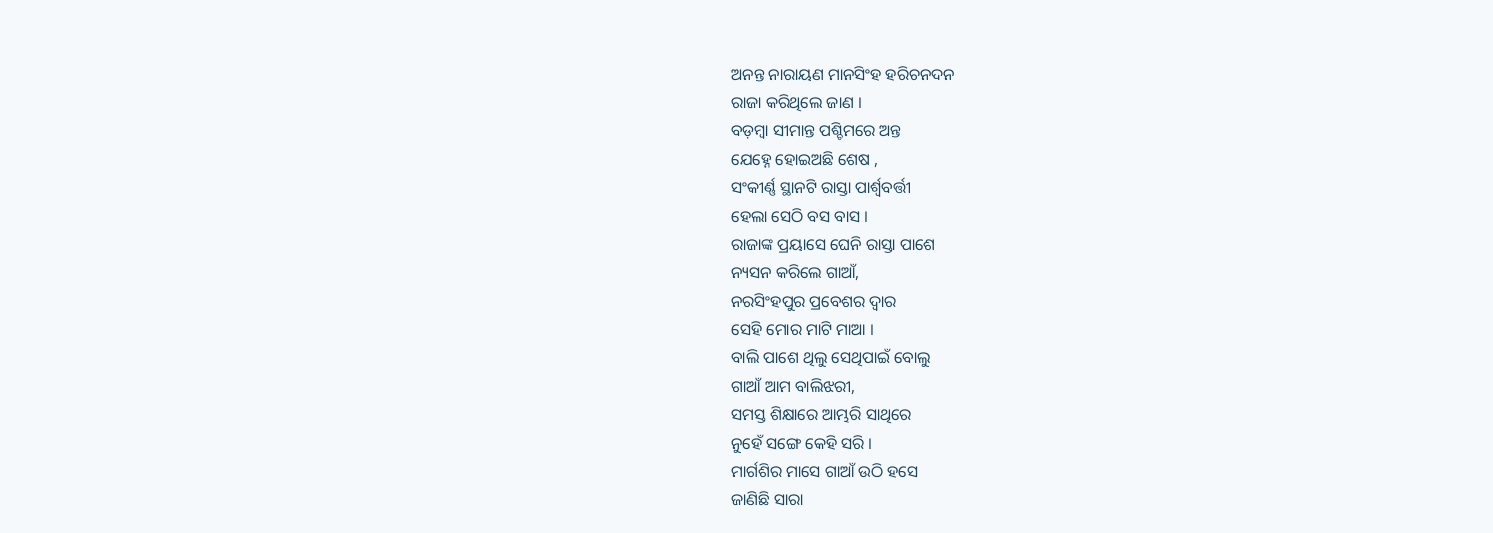ଅନନ୍ତ ନାରାୟଣ ମାନସିଂହ ହରିଚନଦନ
ରାଜା କରିଥିଲେ ଜାଣ ।
ବଡ଼ମ୍ବା ସୀମାନ୍ତ ପଶ୍ଚିମରେ ଅନ୍ତ
ଯେହ୍ନେ ହୋଇଅଛି ଶେଷ ,
ସଂକୀର୍ଣ୍ଣ ସ୍ଥାନଟି ରାସ୍ତା ପାର୍ଶ୍ଵବର୍ତ୍ତୀ
ହେଲା ସେଠି ବସ ବାସ ।
ରାଜାଙ୍କ ପ୍ରୟାସେ ଘେନି ରାସ୍ତା ପାଶେ
ନ୍ୟସନ କରିଲେ ଗାଆଁ,
ନରସିଂହପୁର ପ୍ରବେଶର ଦ୍ଵାର
ସେହି ମୋର ମାଟି ମାଆ ।
ବାଲି ପାଶେ ଥିଲୁ ସେଥିପାଇଁ ବୋଲୁ
ଗାଆଁ ଆମ ବାଲିଝରୀ,
ସମସ୍ତ ଶିକ୍ଷାରେ ଆମ୍ଭରି ସାଥିରେ
ନୁହେଁ ସଙ୍ଗେ କେହି ସରି ।
ମାର୍ଗଶିର ମାସେ ଗାଆଁ ଉଠି ହସେ
ଜାଣିଛି ସାରା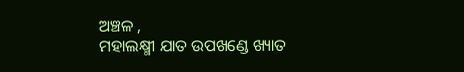ଅଞ୍ଚଳ ,
ମହାଲକ୍ଷ୍ମୀ ଯାତ ଉପଖଣ୍ଡେ ଖ୍ୟାତ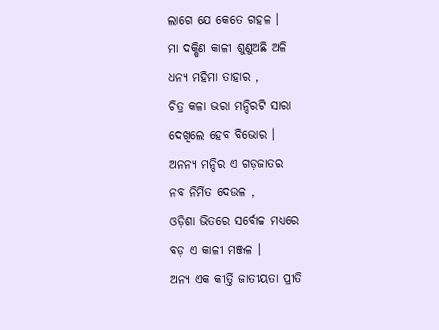ଲାଗେ ଯେ କେତେ ଗହଳ ।
ମା ଦକ୍ଷିଣ କାଳୀ ଶୁଣୁଅଛି ଅଳି
ଧନ୍ୟ ମହିମା ତାହାର ,
ଚିତ୍ର କଳା ଭରା ମନ୍ଦିରଟି ସାରା
ଦେଖିଲେ ହେବ ବିଭୋର ।
ଅନନ୍ୟ ମନ୍ଦିର ଏ ଗଡ଼ଜାତର
ନବ ନିର୍ମିତ ଦେଉଳ ,
ଓଡ଼ିଶା ଭିତରେ ସର୍ବୋଚ୍ଚ ମଧ୍ୟରେ
ବଡ଼ ଏ କାଳୀ ମଞ୍ଜଳ ।
ଅନ୍ୟ ଏକ କୀର୍ତ୍ତି ଜାତୀୟତା ପ୍ରୀତି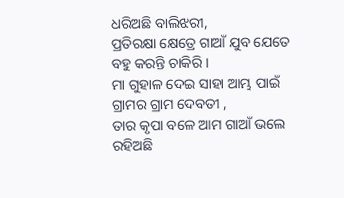ଧରିଅଛି ବାଲିଝରୀ,
ପ୍ରତିରକ୍ଷା କ୍ଷେତ୍ରେ ଗାଆଁ ଯୁବ ଯେତେ
ବହୁ କରନ୍ତି ଚାକିରି ।
ମା ଗୁହାଳ ଦେଇ ସାହା ଆମ୍ଭ ପାଇଁ
ଗ୍ରାମର ଗ୍ରାମ ଦେବତୀ ,
ତାର କୃପା ବଳେ ଆମ ଗାଆଁ ଭଲେ
ରହିଅଛି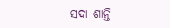ସଦା ଶାନ୍ତି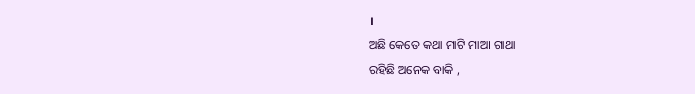।
ଅଛି କେତେ କଥା ମାଟି ମାଆ ଗାଥା
ରହିଛି ଅନେକ ବାକି ,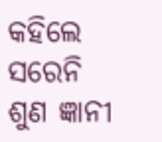କହିଲେ ସରେନି ଶୁଣ ଜ୍ଞାନୀ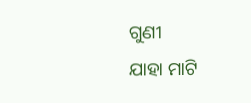ଗୁଣୀ
ଯାହା ମାଟି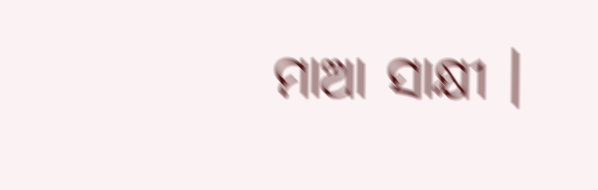ମାଆ ସାକ୍ଷୀ ।